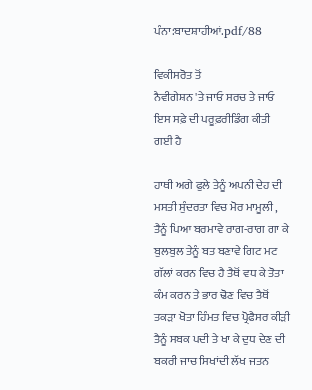ਪੰਨਾ:ਬਾਦਸ਼ਾਹੀਆਂ.pdf/88

ਵਿਕੀਸਰੋਤ ਤੋਂ
ਨੈਵੀਗੇਸ਼ਨ 'ਤੇ ਜਾਓ ਸਰਚ ਤੇ ਜਾਓ
ਇਸ ਸਫ਼ੇ ਦੀ ਪਰੂਫ਼ਰੀਡਿੰਗ ਕੀਤੀ ਗਈ ਹੈ

ਹਾਥੀ ਅਗੇ ਫੁਲੇ ਤੇਨੂੰ ਅਪਨੀ ਦੇਹ ਦੀ ਮਸਤੀ ਸੁੰਦਰਤਾ ਵਿਚ ਮੋਰ ਮਾਮੂਲੀ , ਤੈਨੂੰ ਪਿਆ ਬਰਮਾਵੇ ਰਾਗ-ਰਾਗ ਗਾ ਕੇ ਬੁਲਬੁਲ ਤੇਨੂੰ ਬਤ ਬਣਾਵੇ ਗਿਟ ਮਟ ਗੱਲਾਂ ਕਰਨ ਵਿਚ ਹੈ ਤੈਥੋਂ ਵਧ ਕੇ ਤੋਤਾ ਕੰਮ ਕਰਨ ਤੇ ਭਾਰ ਢੋਣ ਵਿਚ ਤੈਥੋਂ ਤਕੜਾ ਖੋਤਾ ਹਿੰਮਤ ਵਿਚ ਪ੍ਰੋਫੈਸਰ ਕੀੜੀ ਤੈਨੂੰ ਸਬਕ ਪਦੀ ਤੇ ਖਾ ਕੇ ਦੁਧ ਦੇਣ ਦੀ ਬਕਰੀ ਜਾਚ ਸਿਖਾਂਦੀ ਲੱਖ ਜਤਨ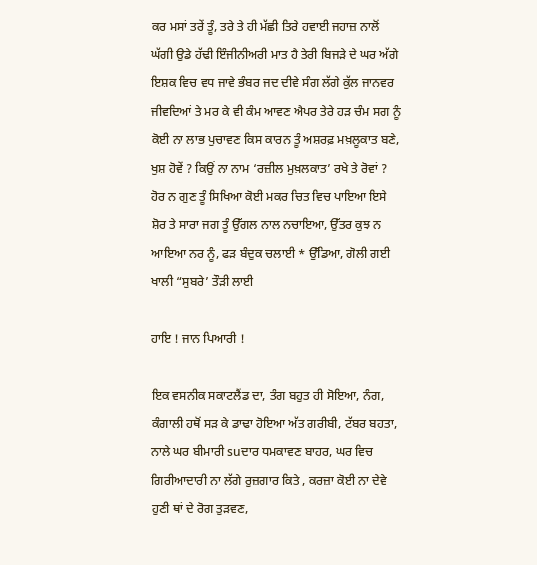ਕਰ ਮਸਾਂ ਤਰੇਂ ਤੂੰ, ਤਰੇ ਤੇ ਹੀ ਮੱਛੀ ਤਿਰੇ ਹਵਾਈ ਜਹਾਜ਼ ਨਾਲੋਂ ਘੱਗੀ ਉਡੇ ਹੱਢੀ ਇੰਜੀਨੀਅਰੀ ਮਾਤ ਹੈ ਤੇਰੀ ਬਿਜੜੇ ਦੇ ਘਰ ਅੱਗੇ ਇਸ਼ਕ ਵਿਚ ਵਧ ਜਾਵੇ ਭੰਬਰ ਜਦ ਦੀਵੇ ਸੰਗ ਲੱਗੇ ਕੁੱਲ ਜਾਨਵਰ ਜੀਵਦਿਆਂ ਤੇ ਮਰ ਕੇ ਵੀ ਕੰਮ ਆਵਣ ਐਪਰ ਤੇਰੇ ਹੜ ਚੰਮ ਸਗ ਨੂੰ ਕੋਈ ਨਾ ਲਾਭ ਪੁਚਾਵਣ ਕਿਸ ਕਾਰਨ ਤੂੰ ਅਸ਼ਰਫ਼ ਮਖ਼ਲੂਕਾਤ ਬਣੇ, ਖੁਸ਼ ਹੋਵੇਂ ? ਕਿਉਂ ਨਾ ਨਾਮ ‘ਰਜ਼ੀਲ ਮੁਖ਼ਲਕਾਤ’ ਰਖੇ ਤੇ ਰੋਵਾਂ ? ਹੋਰ ਨ ਗੁਣ ਤੂੰ ਸਿਖਿਆ ਕੋਈ ਮਕਰ ਚਿਤ ਵਿਚ ਪਾਇਆ ਇਸੇ ਸ਼ੋਰ ਤੇ ਸਾਰਾ ਜਗ ਤੂੰ ਉੱਗਲ ਨਾਲ ਨਚਾਇਆ, ਉੱਤਰ ਕੁਝ ਨ ਆਇਆ ਨਰ ਨੂੰ, ਫੜ ਬੰਦੁਕ ਚਲਾਈ * ਉੱਡਿਆ, ਗੋਲੀ ਗਈ ਖਾਲੀ “ਸੁਬਰੇ’ ਤੌੜੀ ਲਾਈ

ਹਾਇ ! ਜਾਨ ਪਿਆਰੀ !

ਇਕ ਵਸਨੀਕ ਸਕਾਟਲੈਂਡ ਦਾ, ਤੰਗ ਬਹੁਤ ਹੀ ਸੋਇਆ, ਨੰਗ, ਕੰਗਾਲੀ ਹਥੋਂ ਸੜ ਕੇ ਡਾਢਾ ਹੋਇਆ ਅੱਤ ਗਰੀਬੀ, ਟੱਬਰ ਬਹਤਾ, ਨਾਲੇ ਘਰ ਬੀਮਾਰੀ suਦਾਰ ਧਮਕਾਵਣ ਬਾਹਰ, ਘਰ ਵਿਚ ਗਿਰੀਆਦਾਰੀ ਨਾ ਲੱਗੇ ਰੁਜ਼ਗਾਰ ਕਿਤੇ , ਕਰਜ਼ਾ ਕੋਈ ਨਾ ਦੇਵੇ ਹੁਣੀ ਥਾਂ ਦੇ ਰੋਗ ਤੁੜਵਣ,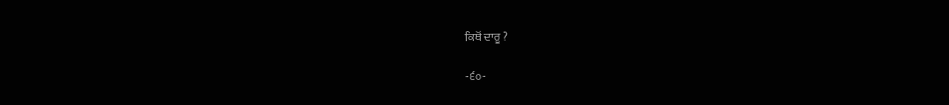ਕਿਥੋਂ ਦਾਰੂ ?

-੬੦-